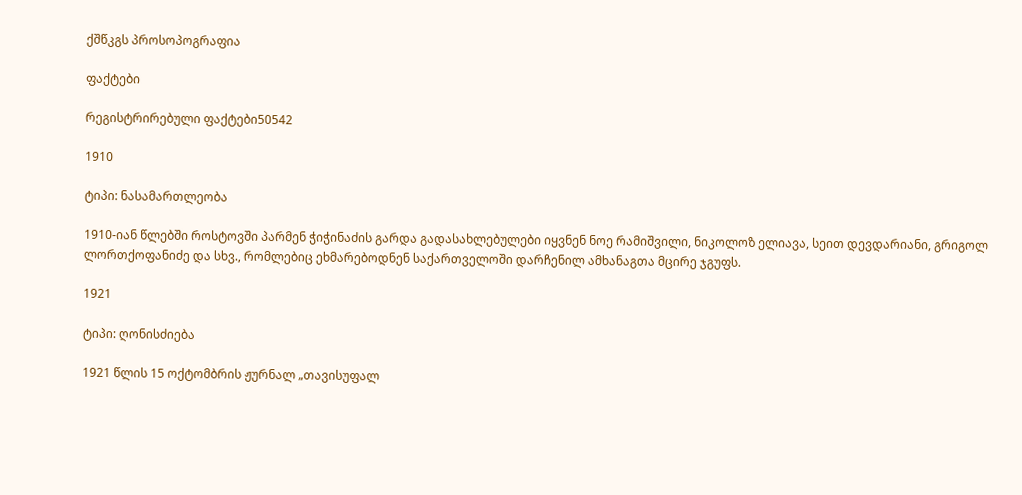ქშწკგს პროსოპოგრაფია

ფაქტები

რეგისტრირებული ფაქტები50542

1910

ტიპი: ნასამართლეობა

1910-იან წლებში როსტოვში პარმენ ჭიჭინაძის გარდა გადასახლებულები იყვნენ ნოე რამიშვილი, ნიკოლოზ ელიავა, სეით დევდარიანი, გრიგოლ ლორთქოფანიძე და სხვ., რომლებიც ეხმარებოდნენ საქართველოში დარჩენილ ამხანაგთა მცირე ჯგუფს.

1921

ტიპი: ღონისძიება

1921 წლის 15 ოქტომბრის ჟურნალ „თავისუფალ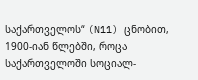საქართველოს“ (N11) ცნობით, 1900-იან წლებში, როცა საქართველოში სოციალ-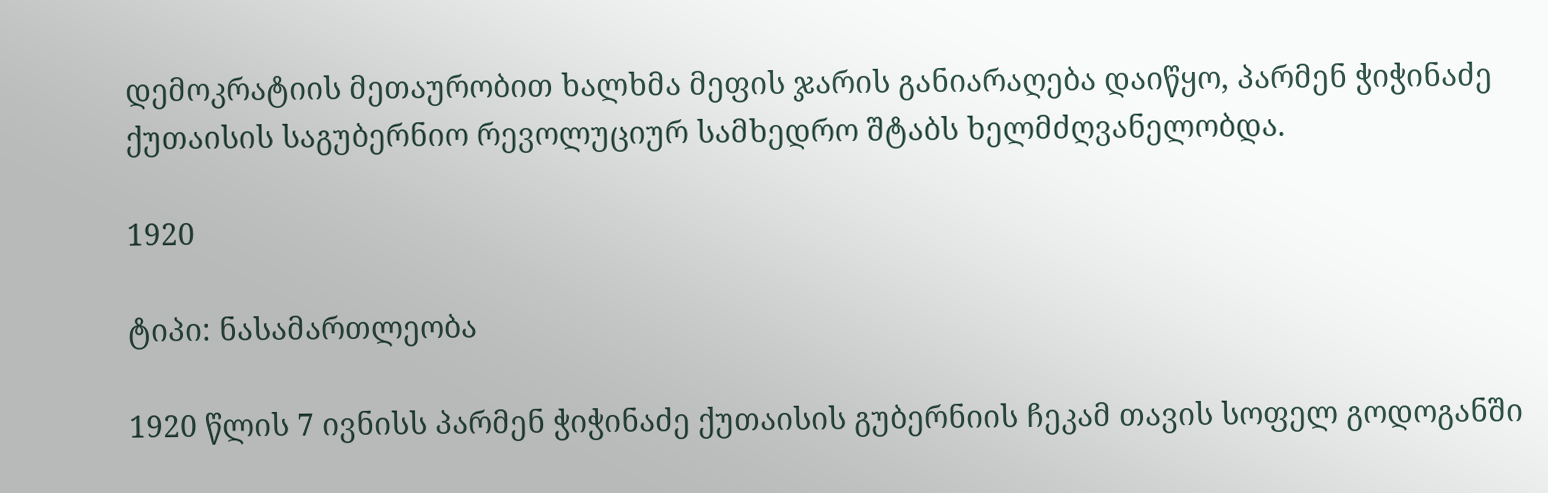დემოკრატიის მეთაურობით ხალხმა მეფის ჯარის განიარაღება დაიწყო, პარმენ ჭიჭინაძე ქუთაისის საგუბერნიო რევოლუციურ სამხედრო შტაბს ხელმძღვანელობდა.

1920

ტიპი: ნასამართლეობა

1920 წლის 7 ივნისს პარმენ ჭიჭინაძე ქუთაისის გუბერნიის ჩეკამ თავის სოფელ გოდოგანში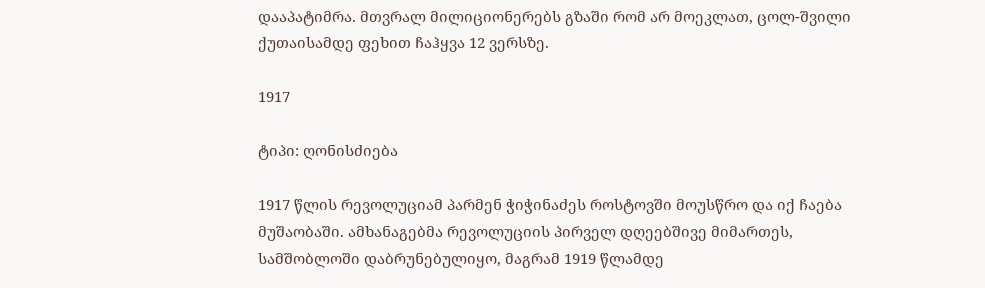დააპატიმრა. მთვრალ მილიციონერებს გზაში რომ არ მოეკლათ, ცოლ-შვილი ქუთაისამდე ფეხით ჩაჰყვა 12 ვერსზე.

1917

ტიპი: ღონისძიება

1917 წლის რევოლუციამ პარმენ ჭიჭინაძეს როსტოვში მოუსწრო და იქ ჩაება მუშაობაში. ამხანაგებმა რევოლუციის პირველ დღეებშივე მიმართეს, სამშობლოში დაბრუნებულიყო, მაგრამ 1919 წლამდე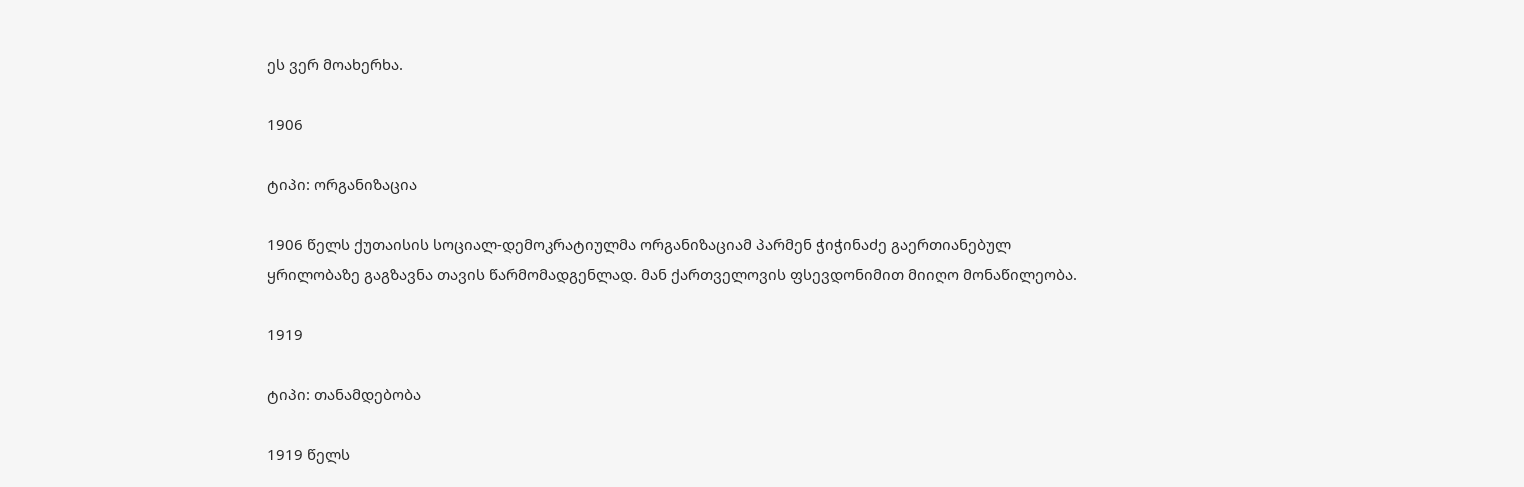ეს ვერ მოახერხა.

1906

ტიპი: ორგანიზაცია

1906 წელს ქუთაისის სოციალ-დემოკრატიულმა ორგანიზაციამ პარმენ ჭიჭინაძე გაერთიანებულ ყრილობაზე გაგზავნა თავის წარმომადგენლად. მან ქართველოვის ფსევდონიმით მიიღო მონაწილეობა.

1919

ტიპი: თანამდებობა

1919 წელს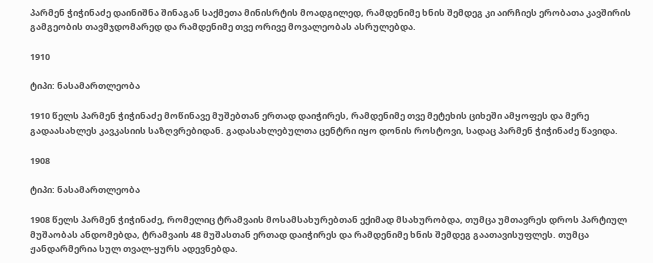პარმენ ჭიჭინაძე დაინიშნა შინაგან საქმეთა მინისრტის მოადგილედ, რამდენიმე ხნის შემდეგ კი აირჩიეს ერობათა კავშირის გამგეობის თავმჯდომარედ და რამდენიმე თვე ორივე მოვალეობას ასრულებდა.

1910

ტიპი: ნასამართლეობა

1910 წელს პარმენ ჭიჭინაძე მოწინავე მუშებთან ერთად დაიჭირეს, რამდენიმე თვე მეტეხის ციხეში ამყოფეს და მერე გადაასახლეს კავკასიის საზღვრებიდან. გადასახლებულთა ცენტრი იყო დონის როსტოვი, სადაც პარმენ ჭიჭინაძე წავიდა.

1908

ტიპი: ნასამართლეობა

1908 წელს პარმენ ჭიჭინაძე, რომელიც ტრამვაის მოსამსახურებთან ექიმად მსახურობდა, თუმცა უმთავრეს დროს პარტიულ მუშაობას ანდომებდა, ტრამვაის 48 მუშასთან ერთად დაიჭირეს და რამდენიმე ხნის შემდეგ გაათავისუფლეს. თუმცა ჟანდარმერია სულ თვალ-ყურს ადევნებდა.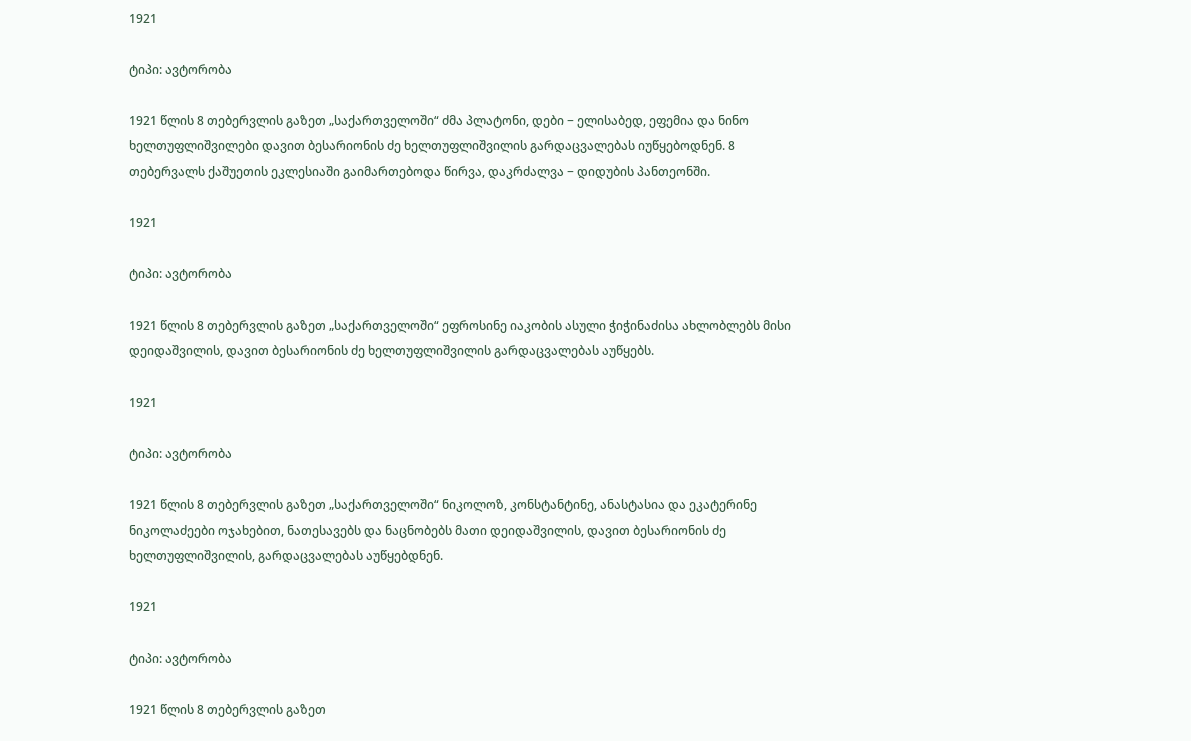1921

ტიპი: ავტორობა

1921 წლის 8 თებერვლის გაზეთ „საქართველოში“ ძმა პლატონი, დები − ელისაბედ, ეფემია და ნინო ხელთუფლიშვილები დავით ბესარიონის ძე ხელთუფლიშვილის გარდაცვალებას იუწყებოდნენ. 8 თებერვალს ქაშუეთის ეკლესიაში გაიმართებოდა წირვა, დაკრძალვა − დიდუბის პანთეონში.

1921

ტიპი: ავტორობა

1921 წლის 8 თებერვლის გაზეთ „საქართველოში“ ეფროსინე იაკობის ასული ჭიჭინაძისა ახლობლებს მისი დეიდაშვილის, დავით ბესარიონის ძე ხელთუფლიშვილის გარდაცვალებას აუწყებს.

1921

ტიპი: ავტორობა

1921 წლის 8 თებერვლის გაზეთ „საქართველოში“ ნიკოლოზ, კონსტანტინე, ანასტასია და ეკატერინე ნიკოლაძეები ოჯახებით, ნათესავებს და ნაცნობებს მათი დეიდაშვილის, დავით ბესარიონის ძე ხელთუფლიშვილის, გარდაცვალებას აუწყებდნენ.

1921

ტიპი: ავტორობა

1921 წლის 8 თებერვლის გაზეთ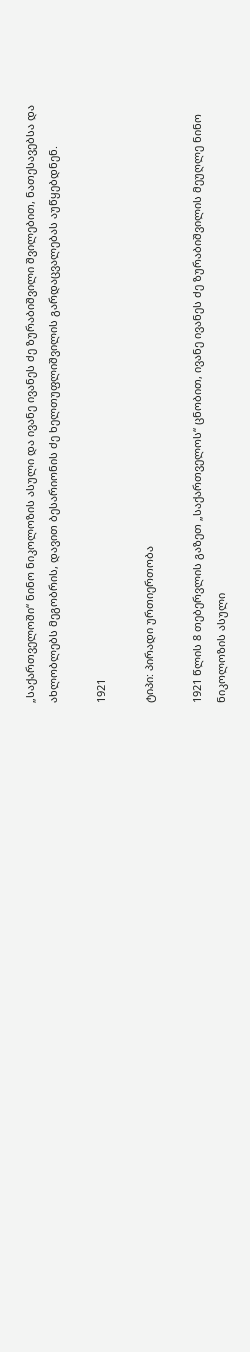„საქართველოში“ ნინო ნიკოლოზის ასული და ივანე ივანეს ძე ზურაბიშვილი შვილებით, ნათესავებსა და ახლობლებს მეგობრის, დავით ბესარიონის ძე ხელთუფლიშვილის გარდაცვალებას აუწყებდნენ.

1921

ტიპი: პირადი ურთიერთობა

1921 წლის 8 თებერვლის გაზეთ „საქართველოს“ ცნობით, ივანე ივანეს ძე ზურაბიშვილის მეუღლე ნინო ნიკოლოზის ასული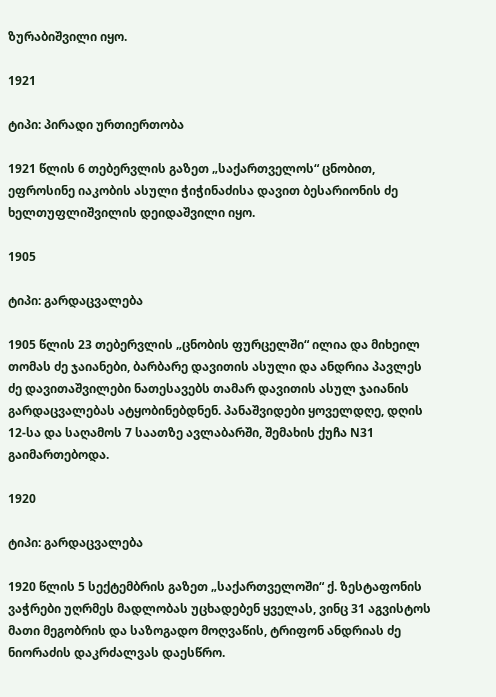ზურაბიშვილი იყო.

1921

ტიპი: პირადი ურთიერთობა

1921 წლის 6 თებერვლის გაზეთ „საქართველოს“ ცნობით, ეფროსინე იაკობის ასული ჭიჭინაძისა დავით ბესარიონის ძე ხელთუფლიშვილის დეიდაშვილი იყო.

1905

ტიპი: გარდაცვალება

1905 წლის 23 თებერვლის „ცნობის ფურცელში“ ილია და მიხეილ თომას ძე ჯაიანები, ბარბარე დავითის ასული და ანდრია პავლეს ძე დავითაშვილები ნათესავებს თამარ დავითის ასულ ჯაიანის გარდაცვალებას ატყობინებდნენ. პანაშვიდები ყოველდღე, დღის 12-სა და საღამოს 7 საათზე ავლაბარში, შემახის ქუჩა N31 გაიმართებოდა.

1920

ტიპი: გარდაცვალება

1920 წლის 5 სექტემბრის გაზეთ „საქართველოში“ ქ. ზესტაფონის ვაჭრები უღრმეს მადლობას უცხადებენ ყველას, ვინც 31 აგვისტოს მათი მეგობრის და საზოგადო მოღვაწის, ტრიფონ ანდრიას ძე ნიორაძის დაკრძალვას დაესწრო.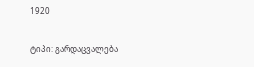1920

ტიპი: გარდაცვალება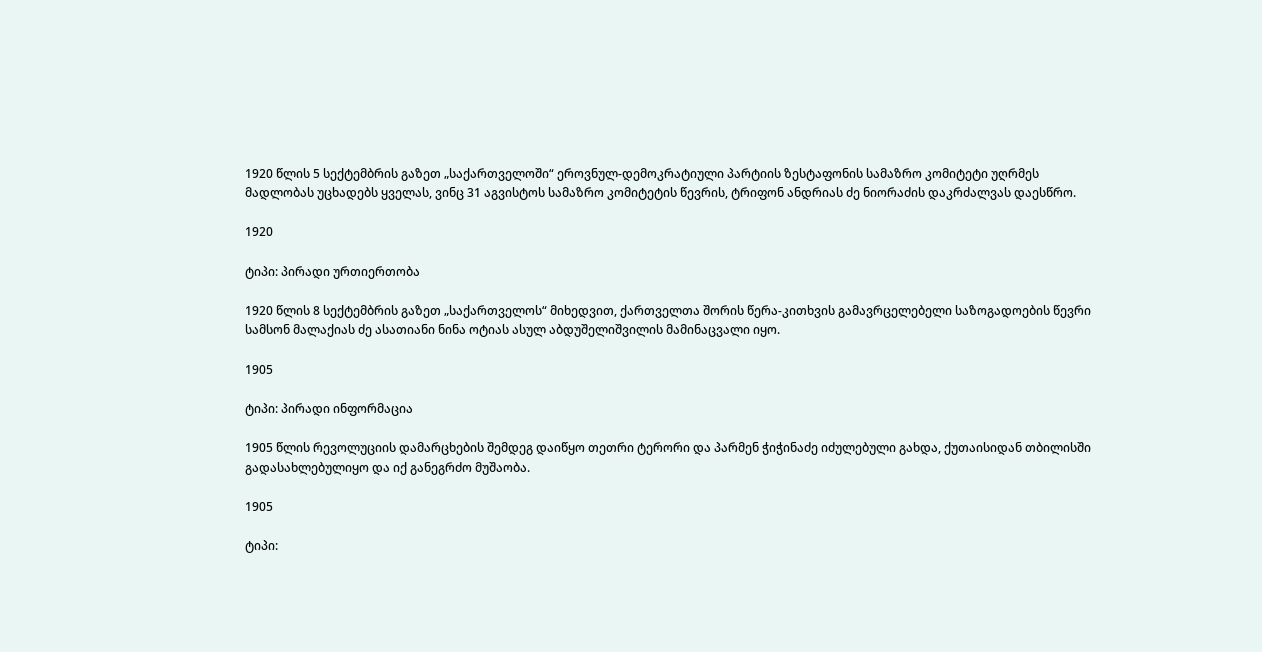1920 წლის 5 სექტემბრის გაზეთ „საქართველოში“ ეროვნულ-დემოკრატიული პარტიის ზესტაფონის სამაზრო კომიტეტი უღრმეს მადლობას უცხადებს ყველას, ვინც 31 აგვისტოს სამაზრო კომიტეტის წევრის, ტრიფონ ანდრიას ძე ნიორაძის დაკრძალვას დაესწრო.

1920

ტიპი: პირადი ურთიერთობა

1920 წლის 8 სექტემბრის გაზეთ „საქართველოს“ მიხედვით, ქართველთა შორის წერა-კითხვის გამავრცელებელი საზოგადოების წევრი სამსონ მალაქიას ძე ასათიანი ნინა ოტიას ასულ აბდუშელიშვილის მამინაცვალი იყო.

1905

ტიპი: პირადი ინფორმაცია

1905 წლის რევოლუციის დამარცხების შემდეგ დაიწყო თეთრი ტერორი და პარმენ ჭიჭინაძე იძულებული გახდა, ქუთაისიდან თბილისში გადასახლებულიყო და იქ განეგრძო მუშაობა.

1905

ტიპი: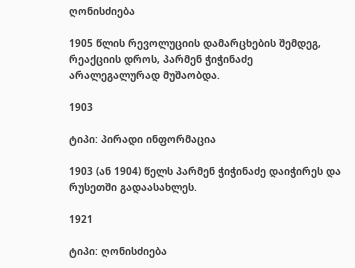ღონისძიება

1905 წლის რევოლუციის დამარცხების შემდეგ, რეაქციის დროს, პარმენ ჭიჭინაძე არალეგალურად მუშაობდა.

1903

ტიპი: პირადი ინფორმაცია

1903 (ან 1904) წელს პარმენ ჭიჭინაძე დაიჭირეს და რუსეთში გადაასახლეს.

1921

ტიპი: ღონისძიება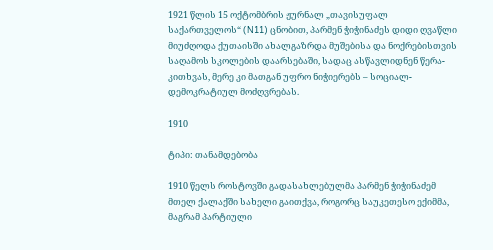1921 წლის 15 ოქტომბრის ჟურნალ „თავისუფალ საქართველოს“ (N11) ცნობით, პარმენ ჭიჭინაძეს დიდი ღვაწლი მიუძღოდა ქუთაისში ახალგაზრდა მუშებისა და ნოქრებისთვის საღამოს სკოლების დაარსებაში, სადაც ასწავლიდნენ წერა-კითხვას, მერე კი მათგან უფრო ნიჭიერებს – სოციალ-დემოკრატიულ მოძღვრებას.

1910

ტიპი: თანამდებობა

1910 წელს როსტოვში გადასახლებულმა პარმენ ჭიჭინაძემ მთელ ქალაქში სახელი გაითქვა, როგორც საუკეთესო ექიმმა, მაგრამ პარტიული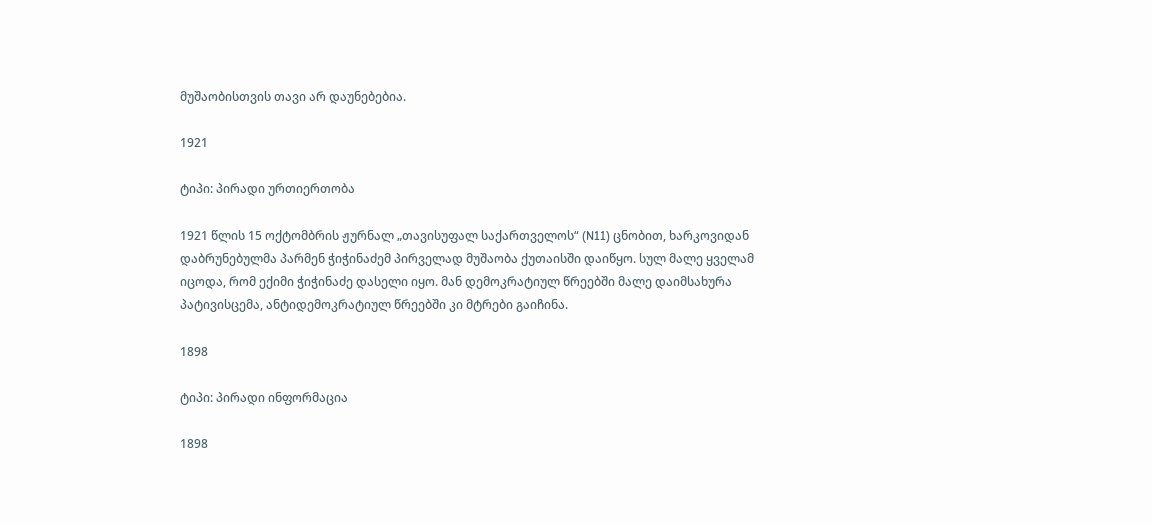მუშაობისთვის თავი არ დაუნებებია.

1921

ტიპი: პირადი ურთიერთობა

1921 წლის 15 ოქტომბრის ჟურნალ „თავისუფალ საქართველოს“ (N11) ცნობით, ხარკოვიდან დაბრუნებულმა პარმენ ჭიჭინაძემ პირველად მუშაობა ქუთაისში დაიწყო. სულ მალე ყველამ იცოდა, რომ ექიმი ჭიჭინაძე დასელი იყო. მან დემოკრატიულ წრეებში მალე დაიმსახურა პატივისცემა, ანტიდემოკრატიულ წრეებში კი მტრები გაიჩინა.

1898

ტიპი: პირადი ინფორმაცია

1898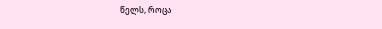წელს, როცა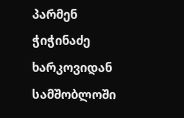პარმენ ჭიჭინაძე ხარკოვიდან სამშობლოში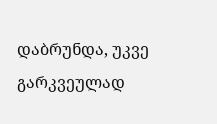დაბრუნდა, უკვე გარკვეულად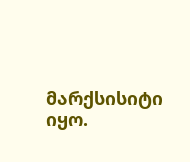მარქსისიტი იყო.